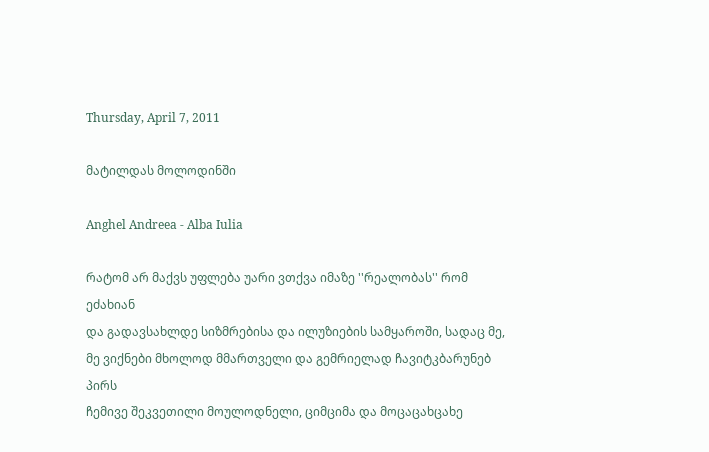Thursday, April 7, 2011

მატილდას მოლოდინში

Anghel Andreea - Alba Iulia

რატომ არ მაქვს უფლება უარი ვთქვა იმაზე ''რეალობას'' რომ ეძახიან
და გადავსახლდე სიზმრებისა და ილუზიების სამყაროში, სადაც მე,
მე ვიქნები მხოლოდ მმართველი და გემრიელად ჩავიტკბარუნებ პირს
ჩემივე შეკვეთილი მოულოდნელი, ციმციმა და მოცაცახცახე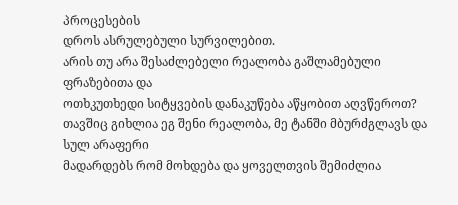პროცესების
დროს ასრულებული სურვილებით.
არის თუ არა შესაძლებელი რეალობა გაშლამებული ფრაზებითა და
ოთხკუთხედი სიტყვების დანაკუწება აწყობით აღვწეროთ?
თავშიც გიხლია ეგ შენი რეალობა, მე ტანში მბურძგლავს და სულ არაფერი
მადარდებს რომ მოხდება და ყოველთვის შემიძლია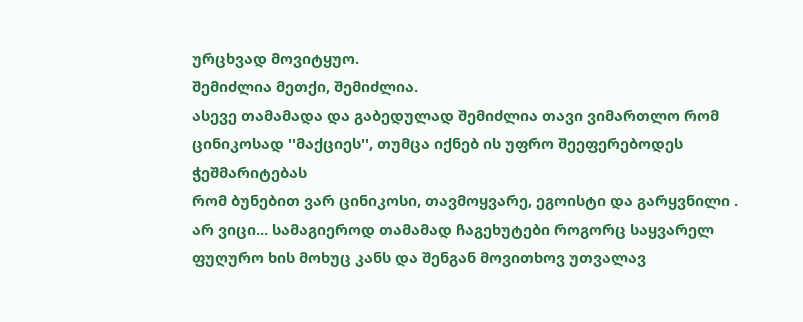ურცხვად მოვიტყუო.
შემიძლია მეთქი, შემიძლია.
ასევე თამამადა და გაბედულად შემიძლია თავი ვიმართლო რომ
ცინიკოსად ''მაქციეს'', თუმცა იქნებ ის უფრო შეეფერებოდეს ჭეშმარიტებას
რომ ბუნებით ვარ ცინიკოსი, თავმოყვარე, ეგოისტი და გარყვნილი .
არ ვიცი... სამაგიეროდ თამამად ჩაგეხუტები როგორც საყვარელ
ფუღურო ხის მოხუც კანს და შენგან მოვითხოვ უთვალავ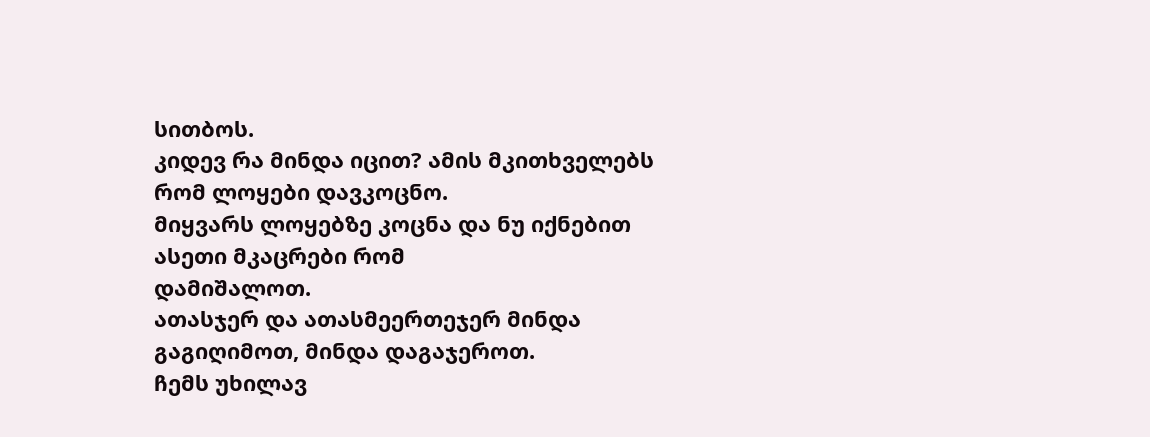სითბოს.
კიდევ რა მინდა იცით? ამის მკითხველებს რომ ლოყები დავკოცნო.
მიყვარს ლოყებზე კოცნა და ნუ იქნებით ასეთი მკაცრები რომ
დამიშალოთ.
ათასჯერ და ათასმეერთეჯერ მინდა გაგიღიმოთ, მინდა დაგაჯეროთ.
ჩემს უხილავ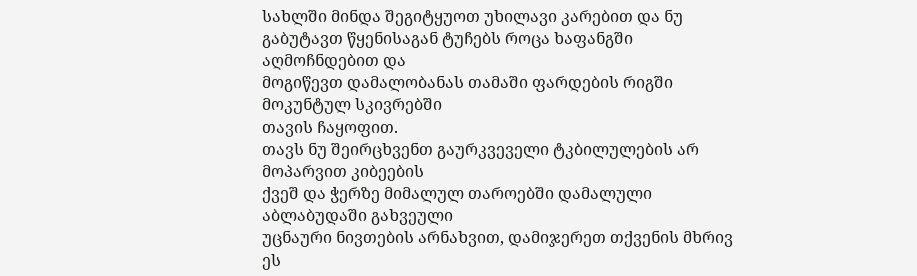სახლში მინდა შეგიტყუოთ უხილავი კარებით და ნუ
გაბუტავთ წყენისაგან ტუჩებს როცა ხაფანგში აღმოჩნდებით და
მოგიწევთ დამალობანას თამაში ფარდების რიგში მოკუნტულ სკივრებში
თავის ჩაყოფით.
თავს ნუ შეირცხვენთ გაურკვეველი ტკბილულების არ მოპარვით კიბეების
ქვეშ და ჭერზე მიმალულ თაროებში დამალული აბლაბუდაში გახვეული
უცნაური ნივთების არნახვით, დამიჯერეთ თქვენის მხრივ ეს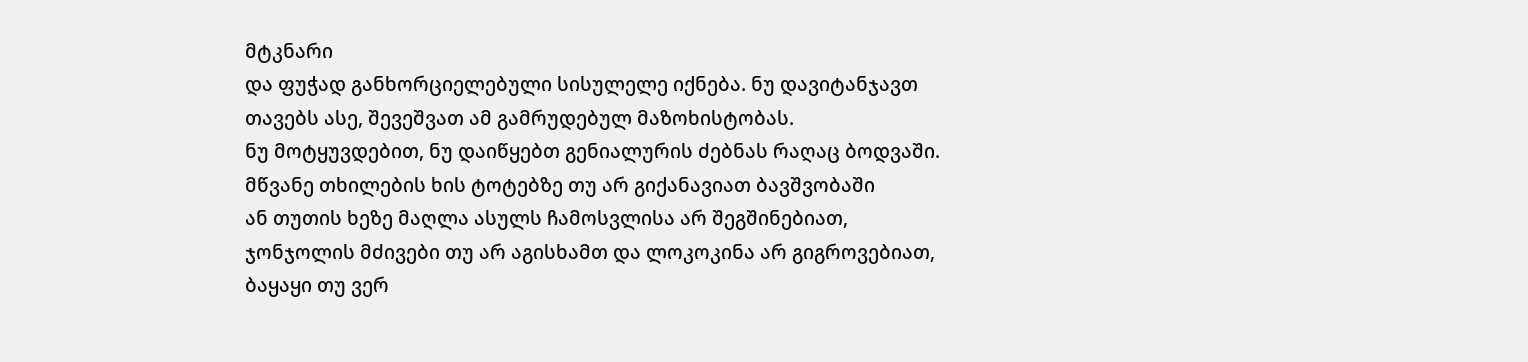მტკნარი
და ფუჭად განხორციელებული სისულელე იქნება. ნუ დავიტანჯავთ
თავებს ასე, შევეშვათ ამ გამრუდებულ მაზოხისტობას.
ნუ მოტყუვდებით, ნუ დაიწყებთ გენიალურის ძებნას რაღაც ბოდვაში.
მწვანე თხილების ხის ტოტებზე თუ არ გიქანავიათ ბავშვობაში
ან თუთის ხეზე მაღლა ასულს ჩამოსვლისა არ შეგშინებიათ,
ჯონჯოლის მძივები თუ არ აგისხამთ და ლოკოკინა არ გიგროვებიათ,
ბაყაყი თუ ვერ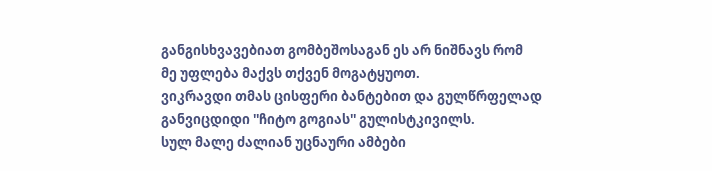განგისხვავებიათ გომბეშოსაგან ეს არ ნიშნავს რომ
მე უფლება მაქვს თქვენ მოგატყუოთ.
ვიკრავდი თმას ცისფერი ბანტებით და გულწრფელად
განვიცდიდი ''ჩიტო გოგიას'' გულისტკივილს.
სულ მალე ძალიან უცნაური ამბები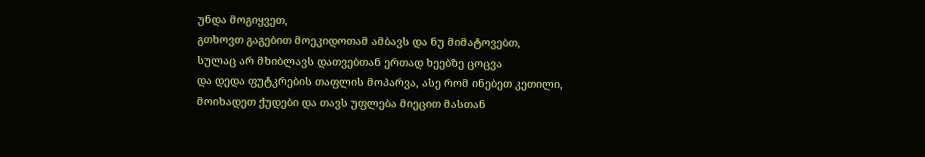უნდა მოგიყვეთ,
გთხოვთ გაგებით მოეკიდოთამ ამბავს და ნუ მიმატოვებთ,
სულაც არ მხიბლავს დათვებთან ერთად ხეებზე ცოცვა
და დედა ფუტკრების თაფლის მოპარვა, ასე რომ ინებეთ კეთილი,
მოიხადეთ ქუდები და თავს უფლება მიეცით მასთან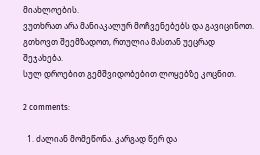მიახლოების.
ვუთხრათ არა მანიაკალურ მოჩვენებებს და გავიცინოთ.
გთხოვთ შეემზადოთ, რთულია მასთან უეცრად შეჯახება.
სულ დროებით გემშვიდობებით ლოყებზე კოცნით.

2 comments:

  1. ძალიან მომეწონა. კარგად წერ და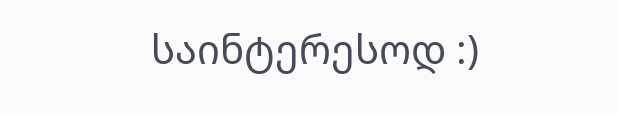საინტერესოდ :)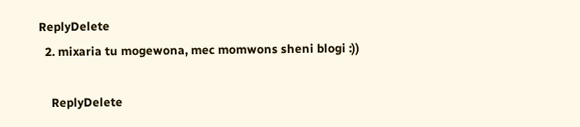ReplyDelete
  2. mixaria tu mogewona, mec momwons sheni blogi :))

    ReplyDelete